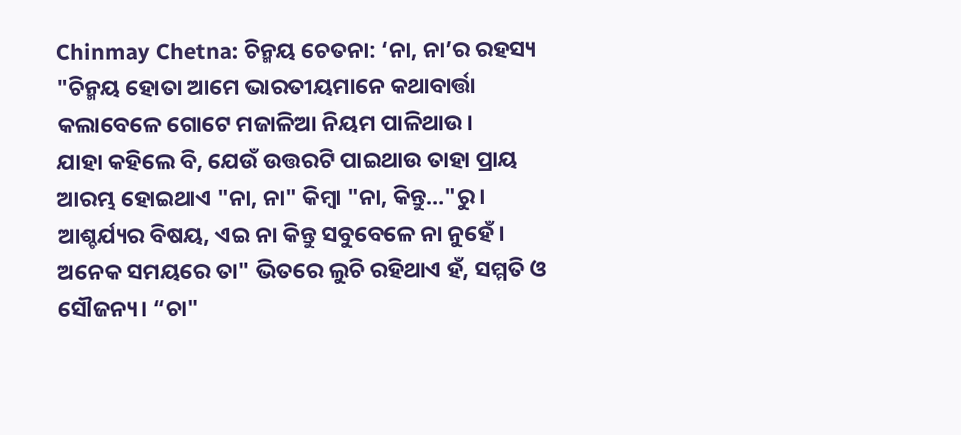Chinmay Chetna: ଚିନ୍ମୟ ଚେତନା: ‘ନା, ନା’ର ରହସ୍ୟ
"ଚିନ୍ମୟ ହୋତା ଆମେ ଭାରତୀୟମାନେ କଥାବାର୍ତ୍ତା କଲାବେଳେ ଗୋଟେ ମଜାଳିଆ ନିୟମ ପାଳିଥାଉ।
ଯାହା କହିଲେ ବି, ଯେଉଁ ଉତ୍ତରଟି ପାଇଥାଉ ତାହା ପ୍ରାୟ ଆରମ୍ଭ ହୋଇଥାଏ "ନା, ନା" କିମ୍ବା "ନା, କିନ୍ତୁ…"ରୁ।
ଆଶ୍ଚର୍ଯ୍ୟର ବିଷୟ, ଏଇ ନା କିନ୍ତୁ ସବୁବେଳେ ନା ନୁହେଁ।
ଅନେକ ସମୟରେ ତା" ଭିତରେ ଲୁଚି ରହିଥାଏ ହଁ, ସମ୍ମତି ଓ ସୌଜନ୍ୟ। “ଚା"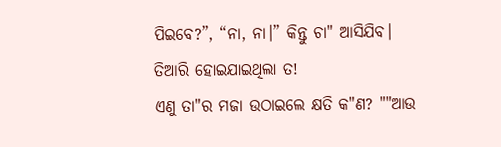ପିଇବେ?”, “ନା, ନା।” କିନ୍ତୁ ଚା" ଆସିଯିବ।
ତିଆରି ହୋଇଯାଇଥିଲା ତ!
ଏଣୁ ତା"ର ମଜା ଉଠାଇଲେ କ୍ଷତି କ"ଣ? ""ଆଉ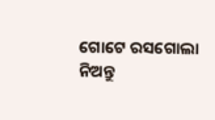ଗୋଟେ ରସଗୋଲା ନିଅନ୍ତୁ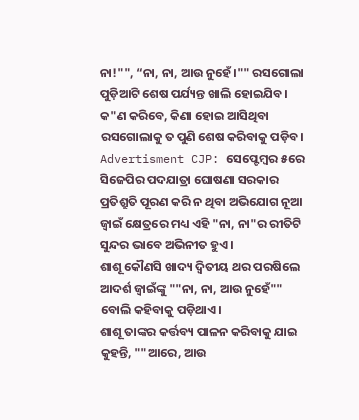ନା!"", “ନା, ନା, ଆଉ ନୁହେଁ।"" ରସଗୋଲା ପୁଡ଼ିଆଟି ଶେଷ ପର୍ଯ୍ୟନ୍ତ ଖାଲି ହୋଇଯିବ।
କ"ଣ କରିବେ, କିଣା ହୋଇ ଆସିଥିବା ରସଗୋଲାକୁ ତ ପୁଣି ଶେଷ କରିବାକୁ ପଡ଼ିବ।
Advertisment CJP: ସେପ୍ଟେମ୍ବର ୫ରେ ସିଜେପିର ପଦଯାତ୍ରା ଘୋଷଣା ସରକାର ପ୍ରତିଶ୍ରୁତି ପୂରଣ କରି ନ ଥିବା ଅଭିଯୋଗ ନୂଆ ଜ୍ୱାଇଁ କ୍ଷେତ୍ରରେ ମଧ୍ୟ ଏହି "ନା, ନା"ର ରୀତିଟି ସୁନ୍ଦର ଭାବେ ଅଭିନୀତ ହୁଏ।
ଶାଶୂ କୌଣସି ଖାଦ୍ୟ ଦ୍ବିତୀୟ ଥର ପରଷିଲେ ଆଦର୍ଶ ଜ୍ୱାଇଁଙ୍କୁ ""ନା, ନା, ଆଉ ନୁହେଁ"" ବୋଲି କହିବାକୁ ପଡ଼ିଥାଏ।
ଶାଶୂ ତାଙ୍କର କର୍ତ୍ତବ୍ୟ ପାଳନ କରିବାକୁ ଯାଇ କୁହନ୍ତି, ""ଆରେ, ଆଉ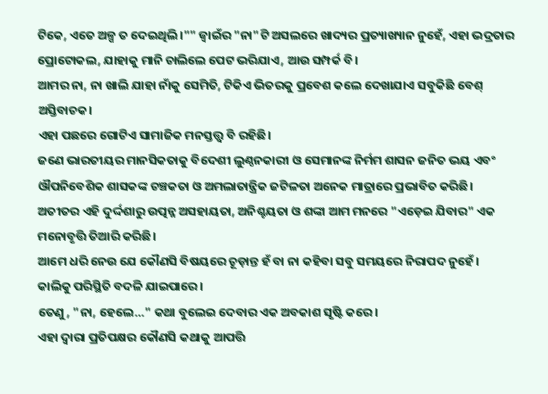ଟିକେ, ଏତେ ଅଳ୍ପ ତ ଦେଇଥିଲି।"" ଜ୍ୱାଇଁର "ନା"ଟି ଅସଲରେ ଖାଦ୍ୟର ପ୍ରତ୍ୟାଖ୍ୟାନ ନୁହେଁ, ଏହା ଭଦ୍ରତାର ପ୍ରୋଟୋକଲ, ଯାହାକୁ ମାନି ଚାଲିଲେ ପେଟ ଭରିଯାଏ, ଆଉ ସମ୍ପର୍କ ବି।
ଆମର ନା, ନା ଖାଲି ଯାହା ନାଁକୁ ସେମିତି, ଟିକିଏ ଭିତରକୁ ପ୍ରବେଶ କଲେ ଦେଖାଯାଏ ସବୁକିଛି ବେଶ୍ ଅସ୍ତିବାଚକ।
ଏହା ପଛରେ ଗୋଟିଏ ସାମାଜିକ ମନସ୍ତତ୍ତ୍ୱ ବି ରହିଛି।
ଜଣେ ଭାରତୀୟର ମାନସିକତାକୁ ବିଦେଶୀ ଲୁଣ୍ଠନକାରୀ ଓ ସେମାନଙ୍କ ନିର୍ମମ ଶାସନ ଜନିତ ଭୟ ଏବଂ ଔପନିବେଶିକ ଶାସକଙ୍କ ଚଞ୍ଚକତା ଓ ଅମଲାତାନ୍ତ୍ରିକ ଜଟିଳତା ଅନେକ ମାତ୍ରାରେ ପ୍ରଭାବିତ କରିଛି।
ଅତୀତର ଏହି ଦୁର୍ଦ୍ଦଶାରୁ ଉତ୍ପନ୍ନ ଅସହାୟତା, ଅନିଶ୍ଚୟତା ଓ ଶଙ୍କା ଆମ ମନରେ "ଏଡ଼େଇ ଯିବାର" ଏକ ମନୋବୃତ୍ତି ତିଆରି କରିଛି।
ଆମେ ଧରି ନେଉ ଯେ କୌଣସି ବିଷୟରେ ଚୂଡ଼ାନ୍ତ ହଁ ବା ନା କହିବା ସବୁ ସମୟରେ ନିରାପଦ ନୁହେଁ।
କାଲିକୁ ପରିସ୍ଥିତି ବଦଳି ଯାଇପାରେ।
ତେଣୁ, "ନା, ହେଲେ…" କଥା ବୁଲେଇ ଦେବାର ଏକ ଅବକାଶ ସୃଷ୍ଟି କରେ।
ଏହା ଦ୍ୱାରା ପ୍ରତିପକ୍ଷର କୌଣସି କଥାକୁ ଆପତ୍ତି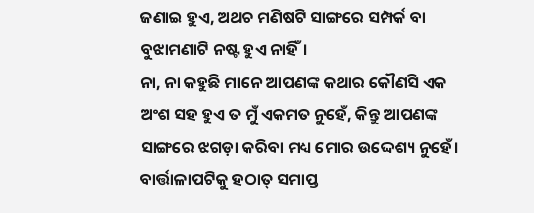ଜଣାଇ ହୁଏ, ଅଥଚ ମଣିଷଟି ସାଙ୍ଗରେ ସମ୍ପର୍କ ବା ବୁଝାମଣାଟି ନଷ୍ଟ ହୁଏ ନାହିଁ।
ନା, ନା କହୁଛି ମାନେ ଆପଣଙ୍କ କଥାର କୌଣସି ଏକ ଅଂଶ ସହ ହୁଏ ତ ମୁଁ ଏକମତ ନୁହେଁ, କିନ୍ତୁ ଆପଣଙ୍କ ସାଙ୍ଗରେ ଝଗଡ଼ା କରିବା ମଧ୍ୟ ମୋର ଉଦ୍ଦେଶ୍ୟ ନୁହେଁ।
ବାର୍ତ୍ତାଳାପଟିକୁ ହଠାତ୍ ସମାପ୍ତ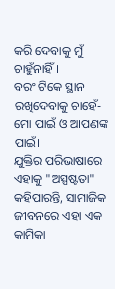କରି ଦେବାକୁ ମୁଁ ଚାହୁଁନାହିଁ।
ବରଂ ଟିକେ ସ୍ଥାନ ରଖିଦେବାକୁ ଚାହେଁ- ମୋ ପାଇଁ ଓ ଆପଣଙ୍କ ପାଇଁ।
ଯୁକ୍ତିର ପରିଭାଷାରେ ଏହାକୁ "ଅସ୍ପଷ୍ଟତା" କହିପାରନ୍ତି, ସାମାଜିକ ଜୀବନରେ ଏହା ଏକ କାମିକା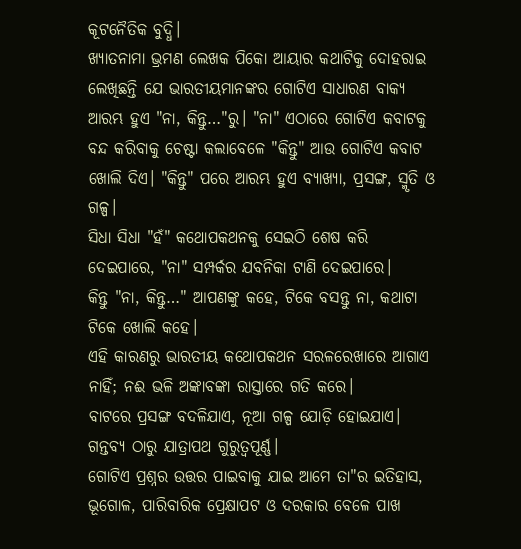କୂଟନୈତିକ ବୁଦ୍ଧି।
ଖ୍ୟାତନାମା ଭ୍ରମଣ ଲେଖକ ପିକୋ ଆୟାର କଥାଟିକୁ ଦୋହରାଇ ଲେଖିଛନ୍ତି ଯେ ଭାରତୀୟମାନଙ୍କର ଗୋଟିଏ ସାଧାରଣ ବାକ୍ୟ ଆରମ୍ଭ ହୁଏ "ନା, କିନ୍ତୁ…"ରୁ। "ନା" ଏଠାରେ ଗୋଟିଏ କବାଟକୁ ବନ୍ଦ କରିବାକୁ ଚେଷ୍ଟା କଲାବେଳେ "କିନ୍ତୁ" ଆଉ ଗୋଟିଏ କବାଟ ଖୋଲି ଦିଏ। "କିନ୍ତୁ" ପରେ ଆରମ୍ଭ ହୁଏ ବ୍ୟାଖ୍ୟା, ପ୍ରସଙ୍ଗ, ସ୍ମୃତି ଓ ଗଳ୍ପ।
ସିଧା ସିଧା "ହଁ" କଥୋପକଥନକୁ ସେଇଠି ଶେଷ କରି ଦେଇପାରେ, "ନା" ସମ୍ପର୍କର ଯବନିକା ଟାଣି ଦେଇପାରେ।
କିନ୍ତୁ "ନା, କିନ୍ତୁ…" ଆପଣଙ୍କୁ କହେ, ଟିକେ ବସନ୍ତୁ ନା, କଥାଟା ଟିକେ ଖୋଲି କହେ।
ଏହି କାରଣରୁ ଭାରତୀୟ କଥୋପକଥନ ସରଳରେଖାରେ ଆଗାଏ ନାହିଁ; ନଈ ଭଳି ଅଙ୍କାବଙ୍କା ରାସ୍ତାରେ ଗତି କରେ।
ବାଟରେ ପ୍ରସଙ୍ଗ ବଦଳିଯାଏ, ନୂଆ ଗଳ୍ପ ଯୋଡ଼ି ହୋଇଯାଏ।
ଗନ୍ତବ୍ୟ ଠାରୁ ଯାତ୍ରାପଥ ଗୁରୁତ୍ୱପୂର୍ଣ୍ଣ।
ଗୋଟିଏ ପ୍ରଶ୍ନର ଉତ୍ତର ପାଇବାକୁ ଯାଇ ଆମେ ତା"ର ଇତିହାସ, ଭୂଗୋଳ, ପାରିବାରିକ ପ୍ରେକ୍ଷାପଟ ଓ ଦରକାର ବେଳେ ପାଖ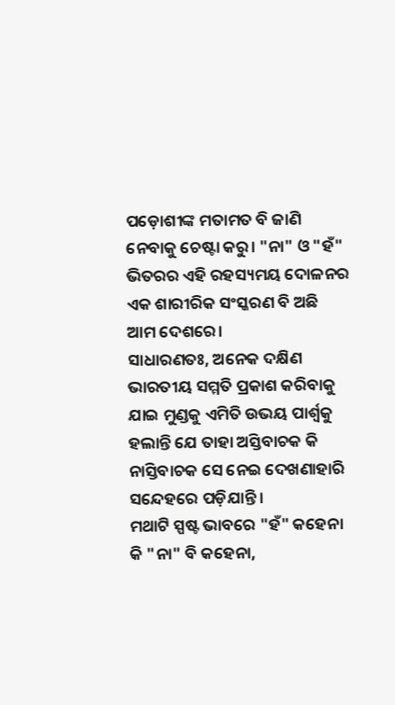ପଡ଼ୋଶୀଙ୍କ ମତାମତ ବି ଜାଣି ନେବାକୁ ଚେଷ୍ଟା କରୁ। "ନା" ଓ "ହଁ" ଭିତରର ଏହି ରହସ୍ୟମୟ ଦୋଳନର ଏକ ଶାରୀରିକ ସଂସ୍କରଣ ବି ଅଛି ଆମ ଦେଶରେ।
ସାଧାରଣତଃ, ଅନେକ ଦକ୍ଷିଣ ଭାରତୀୟ ସମ୍ମତି ପ୍ରକାଶ କରିବାକୁ ଯାଇ ମୁଣ୍ଡକୁ ଏମିତି ଉଭୟ ପାର୍ଶ୍ୱକୁ ହଲାନ୍ତି ଯେ ତାହା ଅସ୍ତିବାଚକ କି ନାସ୍ତିବାଚକ ସେ ନେଇ ଦେଖଣାହାରି ସନ୍ଦେହରେ ପଡ଼ିଯାନ୍ତି।
ମଥାଟି ସ୍ପଷ୍ଟ ଭାବରେ "ହଁ" କହେନା କି "ନା" ବି କହେନା,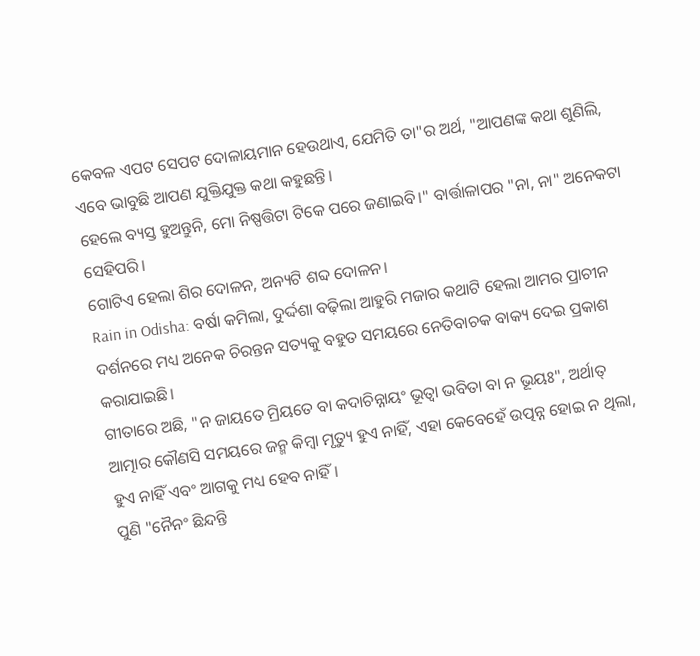କେବଳ ଏପଟ ସେପଟ ଦୋଳାୟମାନ ହେଉଥାଏ, ଯେମିତି ତା"ର ଅର୍ଥ, "ଆପଣଙ୍କ କଥା ଶୁଣିଲି, ଏବେ ଭାବୁଛି ଆପଣ ଯୁକ୍ତିଯୁକ୍ତ କଥା କହୁଛନ୍ତି।
ହେଲେ ବ୍ୟସ୍ତ ହୁଅନ୍ତୁନି, ମୋ ନିଷ୍ପତ୍ତିଟା ଟିକେ ପରେ ଜଣାଇବି।" ବାର୍ତ୍ତାଳାପର "ନା, ନା" ଅନେକଟା ସେହିପରି।
ଗୋଟିଏ ହେଲା ଶିର ଦୋଳନ, ଅନ୍ୟଟି ଶବ୍ଦ ଦୋଳନ।
Rain in Odisha: ବର୍ଷା କମିଲା, ଦୁର୍ଦ୍ଦଶା ବଢ଼ିଲା ଆହୁରି ମଜାର କଥାଟି ହେଲା ଆମର ପ୍ରାଚୀନ ଦର୍ଶନରେ ମଧ୍ୟ ଅନେକ ଚିରନ୍ତନ ସତ୍ୟକୁ ବହୁତ ସମୟରେ ନେତିବାଚକ ବାକ୍ୟ ଦେଇ ପ୍ରକାଶ କରାଯାଇଛି।
ଗୀତାରେ ଅଛି, "ନ ଜାୟତେ ମ୍ରିୟତେ ବା କଦାଚିନ୍ନାୟଂ ଭୂତ୍ୱା ଭବିତା ବା ନ ଭୂୟଃ", ଅର୍ଥାତ୍ ଆତ୍ମାର କୌଣସି ସମୟରେ ଜନ୍ମ କିମ୍ବା ମୃତ୍ୟୁ ହୁଏ ନାହିଁ, ଏହା କେବେହେଁ ଉତ୍ପନ୍ନ ହୋଇ ନ ଥିଲା, ହୁଏ ନାହିଁ ଏବଂ ଆଗକୁ ମଧ୍ୟ ହେବ ନାହିଁ।
ପୁଣି "ନୈନଂ ଛିନ୍ଦନ୍ତି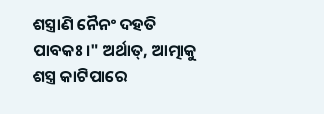ଶସ୍ତ୍ରାଣି ନୈନଂ ଦହତି ପାବକଃ।" ଅର୍ଥାତ୍, ଆତ୍ମାକୁ ଶସ୍ତ୍ର କାଟିପାରେ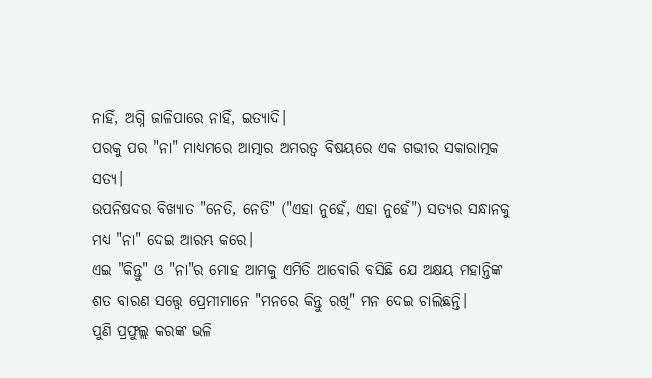ନାହିଁ, ଅଗ୍ନି ଜାଳିପାରେ ନାହିଁ, ଇତ୍ୟାଦି।
ପରକୁ ପର "ନା" ମାଧ୍ୟମରେ ଆତ୍ମାର ଅମରତ୍ୱ ବିଷୟରେ ଏକ ଗଭୀର ସକାରାତ୍ମକ ସତ୍ୟ।
ଉପନିଷଦର ବିଖ୍ୟାତ "ନେତି, ନେତି" ("ଏହା ନୁହେଁ, ଏହା ନୁହେଁ") ସତ୍ୟର ସନ୍ଧାନକୁ ମଧ୍ୟ "ନା" ଦେଇ ଆରମ୍ଭ କରେ।
ଏଇ "କିନ୍ତୁ" ଓ "ନା"ର ମୋହ ଆମକୁ ଏମିତି ଆବୋରି ବସିଛି ଯେ ଅକ୍ଷୟ ମହାନ୍ତିଙ୍କ ଶତ ବାରଣ ସତ୍ତ୍ୱେ ପ୍ରେମୀମାନେ "ମନରେ କିନ୍ତୁ ରଖି" ମନ ଦେଇ ଚାଲିଛନ୍ତି।
ପୁଣି ପ୍ରଫୁଲ୍ଲ କରଙ୍କ ଭଳି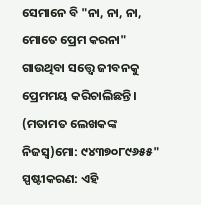ସେମାନେ ବି "ନା, ନା, ନା, ମୋତେ ପ୍ରେମ କରନା" ଗାଉଥିବା ସତ୍ତ୍ୱେ ଜୀବନକୁ ପ୍ରେମମୟ କରିଚାଲିଛନ୍ତି। (ମତାମତ ଲେଖକଙ୍କ ନିଜସ୍ବ)ମୋ: ୯୪୩୭୦୮୯୬୫୫"
ସ୍ପଷ୍ଟୀକରଣ: ଏହି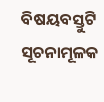ବିଷୟବସ୍ତୁଟି ସୂଚନାମୂଳକ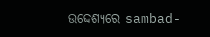ଉଦ୍ଦେଶ୍ୟରେ sambad-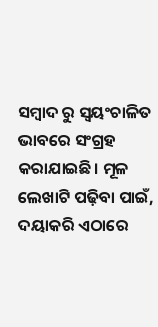ସମ୍ବାଦ ରୁ ସ୍ୱୟଂଚାଳିତ ଭାବରେ ସଂଗ୍ରହ କରାଯାଇଛି। ମୂଳ ଲେଖାଟି ପଢ଼ିବା ପାଇଁ, ଦୟାକରି ଏଠାରେ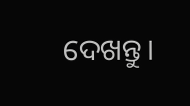ଦେଖନ୍ତୁ।